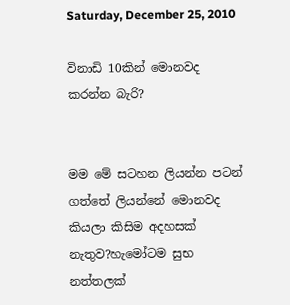Saturday, December 25, 2010

විනාඩි 10කින් මොනවද කරන්න බැරි?


මම මේ සටහන ලියන්න පටන් ගත්තේ ලියන්නේ මොනවද කියලා කිසිම අදහසක් නැතුව?හැමෝටම සුභ නත්තලක්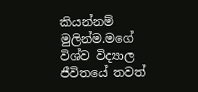කියන්නම් මුලින්ම.මගේ විශ්ව විද්‍යාල ජීවිතයේ තවත්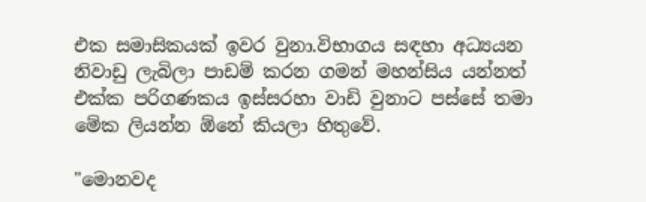එක සමාසිකයක් ඉවර වුනා.විභාගය සඳහා අධ්‍යයන නිවාඩු ලැබිලා පාඩම් කරන ගමන් මහන්සිය යන්නත් එක්ක පරිගණකය ඉස්සරහා වාඩි වුනාට පස්සේ තමා මේක ලියන්න ඕනේ කියලා හිතුවේ.

"මොනවද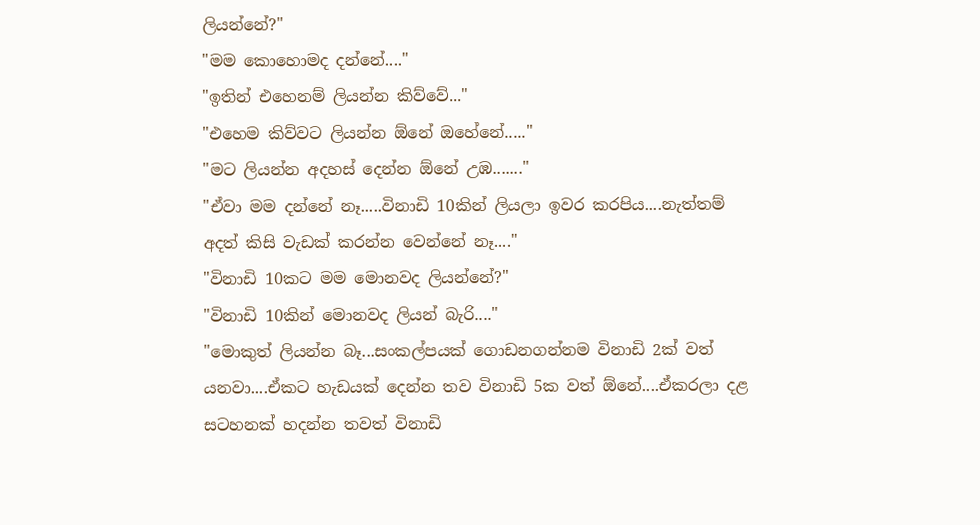ලියන්නේ?"
"මම කොහොමද දන්නේ...."
"ඉතින් එහෙනම් ලියන්න කිව්වේ..."
"එහෙම කිව්වට ලියන්න ඕනේ ඔහේනේ....."
"මට ලියන්න අදහස් දෙන්න ඕනේ උඹ......."
"ඒවා මම දන්නේ නෑ.....විනාඩි 10කින් ලියලා ඉවර කරපිය....නැත්තම් අදත් කිසි වැඩක් කරන්න වෙන්නේ නෑ...."
"විනාඩි 10කට මම මොනවද ලියන්නේ?"
"විනාඩි 10කින් මොනවද ලියන් බැරි...."
"මොකුත් ලියන්න බෑ...සංකල්පයක් ගොඩනගන්නම විනාඩි 2ක් වත් යනවා....ඒකට හැඩයක් දෙන්න තව විනාඩි 5ක වත් ඕනේ....ඒකරලා දළ සටහනක් හදන්න තවත් විනාඩි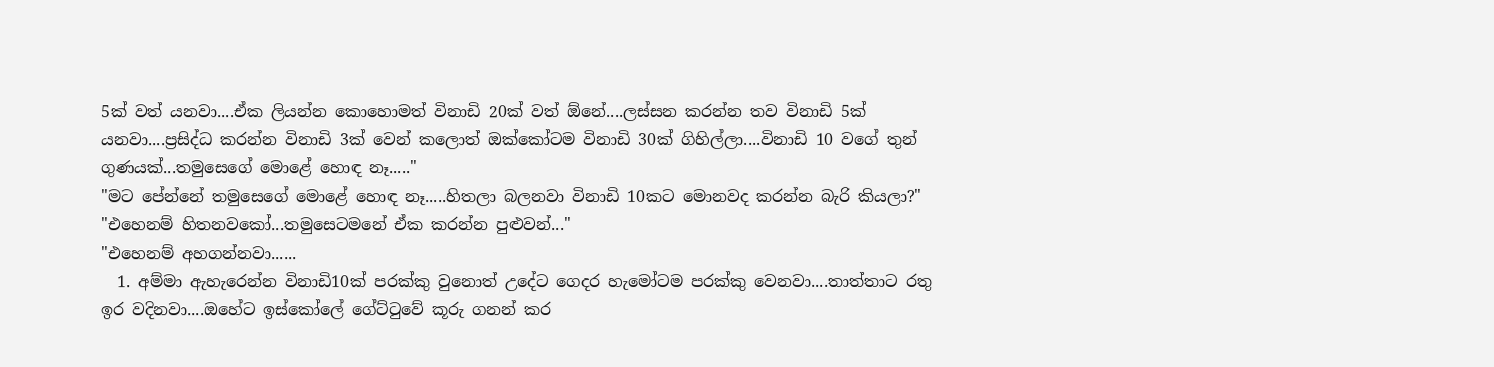5ක් වත් යනවා....ඒක ලියන්න කොහොමත් විනාඩි 20ක් වත් ඕනේ....ලස්සන කරන්න තව විනාඩි 5ක් යනවා....ප්‍රසිද්ධ කරන්න විනාඩි 3ක් වෙන් කලොත් ඔක්කෝටම විනාඩි 30ක් ගිහිල්ලා....විනාඩි 10 වගේ තුන් ගුණයක්...තමුසෙගේ මොළේ හොඳ නෑ....."
"මට පේන්නේ තමුසෙගේ මොළේ හොඳ නෑ.....හිතලා බලනවා විනාඩි 10කට මොනවද කරන්න බැරි කියලා?"
"එහෙනම් හිතනවකෝ...තමුසෙටමනේ ඒක කරන්න පුළුවන්..."
"එහෙනම් අහගන්නවා......
  1. අම්මා ඇහැරෙන්න විනාඩි10ක් පරක්කු වුනොත් උදේට ගෙදර හැමෝටම පරක්කු වෙනවා....තාත්තාට රතු ඉර වදිනවා....ඔහේට ඉස්කෝලේ ‍ගේට්ටුවේ කූරු ගනන් කර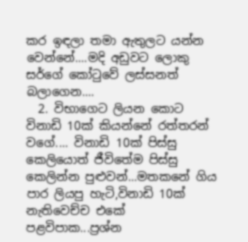කර ඉඳලා තමා ඇතුලට යන්න වෙන්නේ....මදි ‍අඩුවට ලොකු සර්ගේ කෝටුවේ ලස්සනත් බලාගෙන....
  2. විභාගෙට ලියන කොට විනාඩි 10ක් කියන්නේ රත්තරන් වගේ.... විනාඩි 10ක් පිස්සු කෙලියොත් ජීවිතේම පිස්සු කෙලින්න පුළුවන්...මතකනේ ගිය පාර ලියපු හැටි,විනාඩි 10ක් නැතිවෙච්ච එකේ පළවිපාක...ප්‍රශ්න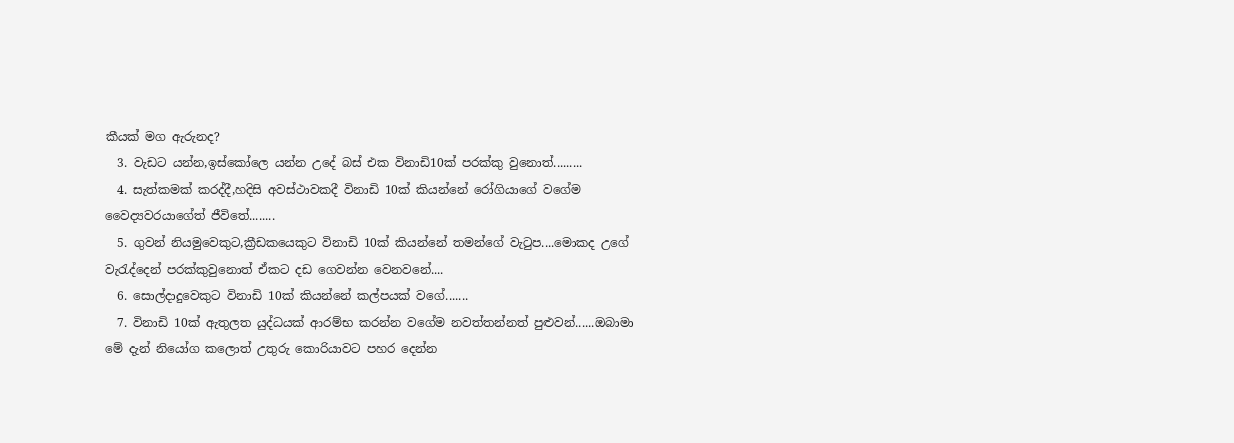කීයක් මග ඇරුනද?
  3. වැඩට යන්න,ඉස්කෝලෙ යන්න උදේ බස් එක විනාඩි10ක් පරක්කු වුනොත්.........
  4. සැත්කමක් කරද්දී,හදිසි අවස්ථාවකදී විනාඩි 10ක් කියන්නේ රෝගියාගේ වගේම වෛද්‍යවරයාගේත් ජීවිතේ........
  5. ගුවන් නියමුවෙකුට,ක්‍රීඩකයෙකුට විනාඩි 10ක් කියන්නේ තමන්ගේ වැටුප....මොකද උගේ වැරැද්දෙන් පරක්කුවුනොත් ඒකට දඩ ගෙවන්න වෙනවනේ....
  6. සොල්දාදුවෙකුට විනාඩි 10ක් කියන්නේ කල්පයක් වගේ.......
  7. විනාඩි 10ක් ඇතුලත යුද්ධයක් ආරම්භ කරන්න වගේම නවත්තන්නත් පුළුවන්......ඔබාමා මේ දැන් නියෝග කලොත් උතුරු කොරියාවට පහර දෙන්න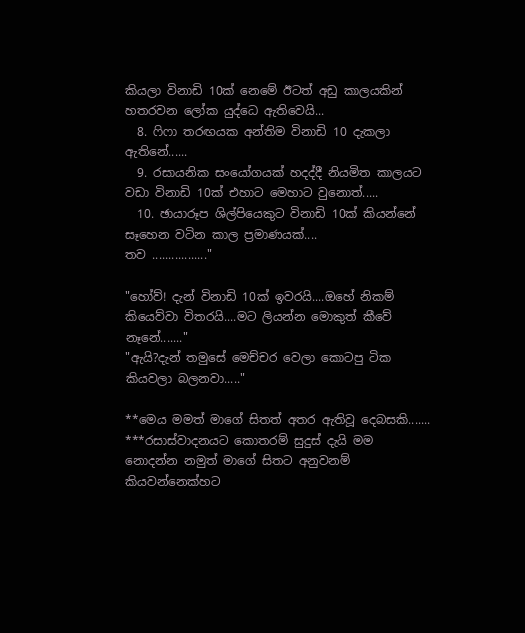කියලා විනාඩි 10ක් නෙමේ ඊටත් අ‍ඩු කාලයකින් හතරවන ලෝක යුද්ධෙ ඇතිවෙයි...
  8. ෆි‍ෆා තරඟයක අන්තිම විනාඩි 10 දැකලා ඇතිනේ......
  9. රසායනික සංයෝගයක් හදද්දී නියමිත කාලයට වඩා විනාඩි 10ක් එහාට මෙ‍හාට වුනොත්.....
  10. ඡායාරූප ශිල්පියෙකුට විනාඩි 10ක් කියන්නේ සෑහෙන වටින කාල ප්‍රමාණයක්....
තව ................."

"හෝව්! දැන් විනාඩි 10ක් ඉවරයි....ඔහේ නිකම් කියෙව්වා විතරයි....මට ලියන්න මොකුත් කීවේ නෑනේ......."
"ඇයි?දැන් තමුසේ මෙච්චර වෙලා කොටපු ටික කියවලා බලනවා....."

**මෙය මමත් මාගේ සිතත් අතර ඇතිවූ දෙබසකි.......
***රසාස්වාදනයට කොතරම් සුදුස් දැයි මම නොදන්න නමුත් මාගේ සිතට අනුවනම් කියවන්නෙක්හට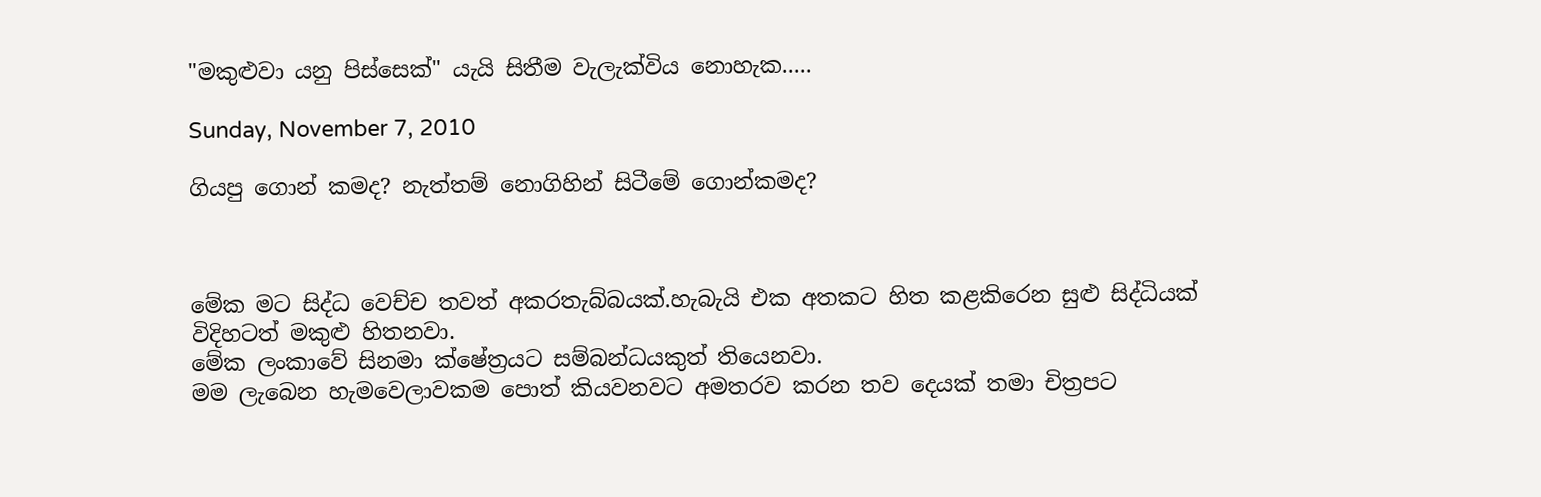"මකුළුවා යනු පිස්සෙක්" යැයි සිතීම වැලැක්විය නොහැක.....

Sunday, November 7, 2010

ගියපු ගොන් කමද? නැත්තම් නොගිහින් සිටීමේ ගොන්කමද?



මේක මට සිද්ධ වෙච්ච තවත් අකරතැබ්බයක්.හැබැයි එක අතකට හිත කළකිරෙන සුළු සිද්ධියක් විදිහටත් මකුළු හිතනවා.
මේක ලංකාවේ සිනමා ක්ෂේත්‍රයට සම්බන්ධයකුත් තියෙනවා.
මම ලැබෙන හැමවෙලාවකම පොත් කියවනවට අමතරව කරන තව දෙයක් තමා චිත්‍රපට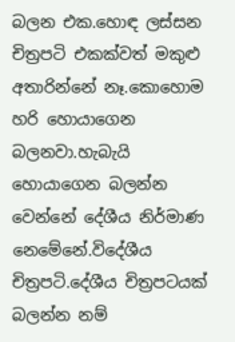බලන එක.හොඳ ලස්සන චිත්‍රපටි එකක්වත් මකුළු අතාරින්නේ නෑ.කොහොම හරි හොයාගෙන බලනවා.හැබැයි හොයාගෙන බලන්න වෙන්නේ දේශීය නිර්මාණ නෙමේනේ.විදේශීය චිත්‍රපටි.දේශීය චිත්‍රපටයක් බලන්න නම්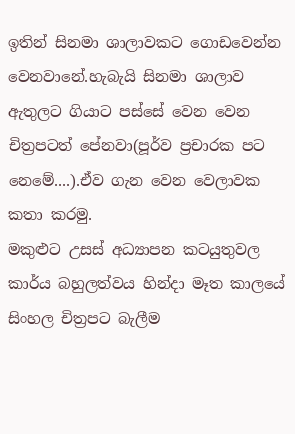ඉතින් සිනමා ශාලාවකට ගොඩවෙන්න වෙනවානේ.හැබැයි සිනමා ශාලාව ඇතුලට ගියාට පස්සේ වෙන වෙන චිත්‍රපටත් පේනවා(පූර්ව ප්‍රචාරක පට නෙමේ....).ඒව ගැන වෙන වෙලාවක කතා කරමු.
මකුළුට උසස් අධ්‍යාපන කටයුතුවල කාර්ය බහුලත්වය හින්දා මෑත කාලයේ සිංහල චිත්‍රපට බැලීම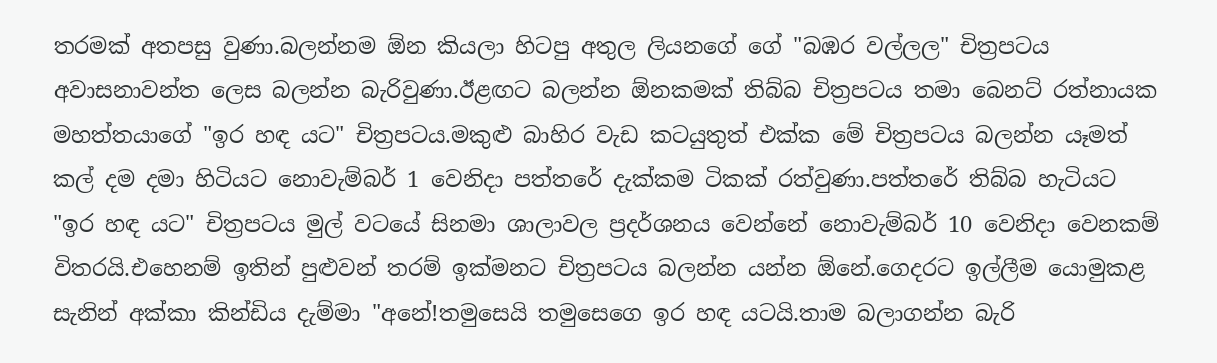තරමක් අතපසු වුණා.බලන්නම ඕන කියලා හිටපු අතුල ලියනගේ ගේ "බඹර වල්ලල" චිත්‍රපටය අවාසනාවන්ත ලෙස බලන්න බැරිවුණා.ඊළඟට බලන්න ඕනකමක් තිබ්බ චිත්‍රපටය තමා බෙනට් රත්නායක මහත්තයාගේ "ඉර හඳ යට" චිත්‍රපටය.මකුළු බාහිර වැඩ කටයුතුත් එක්ක මේ චිත්‍රපටය බලන්න යෑමත් කල් දම දමා හිටියට නොවැම්බර් 1 වෙනිදා පත්තරේ දැක්කම ටිකක් රත්වුණා.පත්ත‍රේ තිබ්බ හැටියට "ඉර හඳ යට" චිත්‍රපටය මුල් වටයේ සිනමා ශාලාවල ප්‍රදර්ශනය වෙන්නේ නොවැම්බර් 10 වෙනිදා වෙනකම් විතරයි.එහෙනම් ඉතින් පුළුවන් තරම් ඉක්මනට චිත්‍රපටය බලන්න යන්න ඕනේ.ගෙදරට ඉල්ලීම යොමුකළ සැනින් අක්කා කින්ඩිය දැම්මා "අනේ!තමුසෙයි තමුසෙගෙ ඉර හඳ යටයි.තාම බලාගන්න බැරි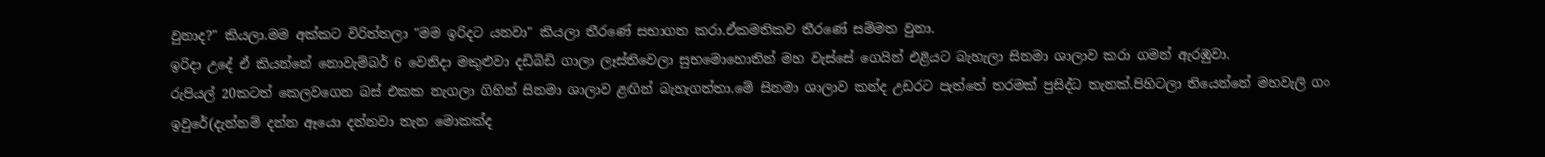වුනාද?" කියලා.මම අක්කට විරිත්තලා "මම ඉරිදට යනවා" කියලා තීරණේ සභාගත කරා.ඒකමතිකව තීරණේ සම්මත වුනා.
ඉරිදා උදේ ඒ කියන්නේ නොවැම්බර් 6 වෙනිදා මකුළුවා දඩිබිඩි ගාලා ලෑස්තිවෙලා සුභමොහොතින් මහ වැස්සේ ගෙයින් එළියට බැහැලා සිනමා ශාලාව කරා ගමන් ඇරඹුවා.
රුපියල් 20කටත් කෙලවගෙන බස් එකක නැගලා ගිහින් සිනමා ශාලාව ළඟින් බැහැගත්තා.මේ සිනමා ශාලාව කන්ද උඩරට පැත්තේ තරමක් ප්‍රසිද්ධ තැනක්.පිහිටලා තියෙන්නේ මහවැලි ගං ඉවුරේ(දැන්නම් දන්න ඈයො දන්නවා තැන මොකක්ද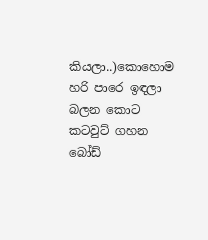කියලා..)කොහොම‍ හරි පාරෙ ඉඳලා බලන කොට කටවුට් ගහන බෝඩ්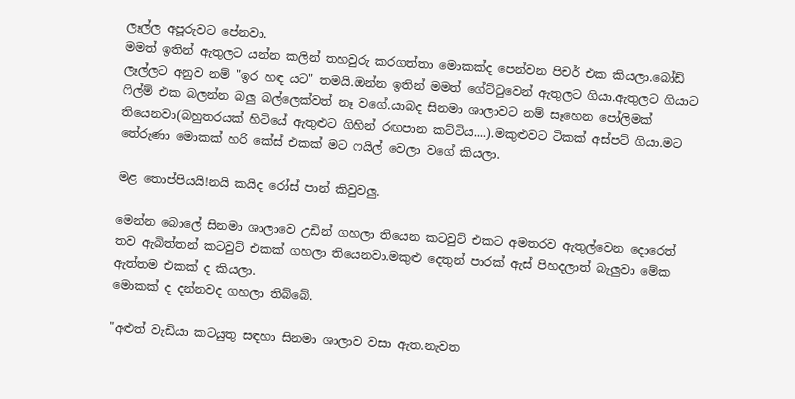ලෑල්ල අපූරුවට පේනවා.
මමත් ඉතින් ඇතුලට යන්න කලින් තහවුරු කරගත්තා මොකක්ද පෙන්වන පිචර් එක කියලා.බෝඩ් ලෑල්ලට අනුව නම් "ඉර හඳ යට" තමයි.ඔන්න ඉතින් මමත් ගේට්ටුවෙන් ඇතුලට ගියා.ඇතුලට ගියාට ෆිල්ම් එක බලන්න බලු බල්ලෙක්වත් නෑ වගේ.යාබද සිනමා ශාලාවට නම් සෑහෙන පෝලිමක් තියෙනවා(බහුතරයක් හිටියේ ඇතුළුට ගිහින් රඟපාන කට්ටිය....).මකුළුවට ටිකක් අස්පට් ගියා.මට තේරුණා මොකක් හරි කේස් එකක් මට ෆයිල් වෙලා වගේ කියලා.

මළ තොප්පියයි!නයි කයිද රෝස් පාන් කිවුවලු.

මෙන්න බොලේ සිනමා ශාලාවෙ උඩින් ගහලා තියෙන කටවුට් එකට අමතරව ඇතුල්වෙන දොරෙත් තව ඇබිත්තන් කටවුට් එකක් ගහලා තියෙනවා.මකුළු දෙතුන් පාරක් ඇස් පිහදලාත් බැලුවා මේක ඇත්තම එකක් ද කියලා.
මොකක් ද දන්නවද ගහලා තිබ්බේ.

"අළුත් වැඩියා කටයුතු සඳහා සිනමා ශාලාව වසා ඇත.නැවත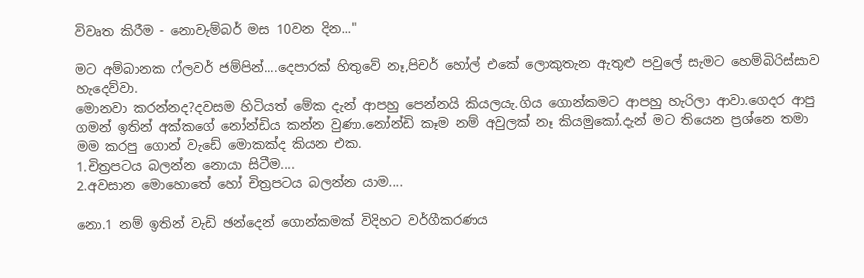විවෘත කිරීම - නොවැම්බර් මස 10වන දින..."

මට අම්බානක ෆ්ලවර් ජම්පින්....දෙපාරක් හිතුවේ නෑ,පිචර් හෝල් එකේ ලොකුතැන ඇතුළු පවුලේ සැමට හෙම්බිරිස්සාව හැදෙව්වා.
මොනවා කරන්නද?දවසම හිටියත් මේක දැන් ආපහු පෙන්නයි කියලයැ.ගිය ගොන්කමට ආපහු හැරිලා ආවා.ගෙදර ආපු ගමන් ඉතින් අක්කගේ නෝන්ඩිය කන්න වුණා.නෝන්ඩි කෑම නම් අවුලක් නෑ කියමුකෝ.දැන් මට තියෙන ප්‍රශ්නෙ තමා මම කරපු ගොන් වැ‍ඩේ මොකක්ද කියන එක.
1.චිත්‍රපටය බලන්න නොයා සිටීම....
2.අවසාන මොහොතේ හෝ චිත්‍රපටය බලන්න යාම....

නො.1 නම් ඉතින් වැඩි ඡන්දෙන් ගොන්කමක් විදිහට වර්ගීකරණය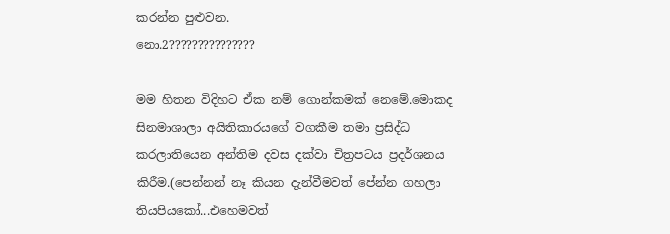කරන්න පුළුවන.
නො.2???????????????

මම හිතන විදිහට ඒක නම් ගොන්කමක් නෙමේ.මොකද සිනමාශාලා අයිතිකාරයගේ වගකීම තමා ප්‍රසිද්ධ කරලාතියෙන අන්තිම දවස දක්වා චිත්‍රපටය ප්‍රදර්ශනය කිරීම.(පෙන්නන් නෑ කියන දැන්වීමවත් පේන්න ගහලා තියපියකෝ...එහෙමවත්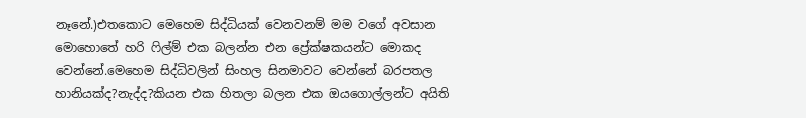නෑනේ.)එතකොට මෙහෙම සිද්ධියක් වෙනවනම් මම වගේ අවසාන මොහොතේ හරි ෆිල්ම් එක බලන්න එන ප්‍රේක්ෂකයන්ට මොකද වෙන්නේ.මෙහෙම සිද්ධිවලින් සිංහල සිනමාවට වෙන්නේ බරපතල හානියක්ද?නැද්ද?කියන එක හිතලා බලන එක ඔයගොල්ලන්ට අයිති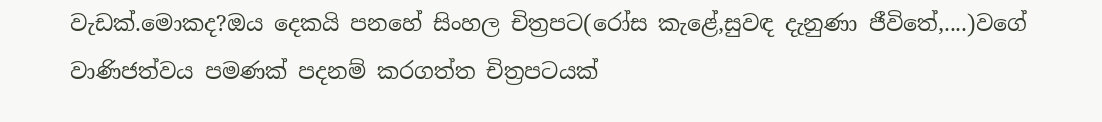වැඩක්.මොකද?ඔය දෙකයි පනහේ සිංහල චිත්‍රපට(රෝස කැළේ,සුවඳ දැනුණා ජීවිතේ,....)වගේ වාණිජත්වය පමණක් පදනම් කරගත්ත චිත්‍රපටයක්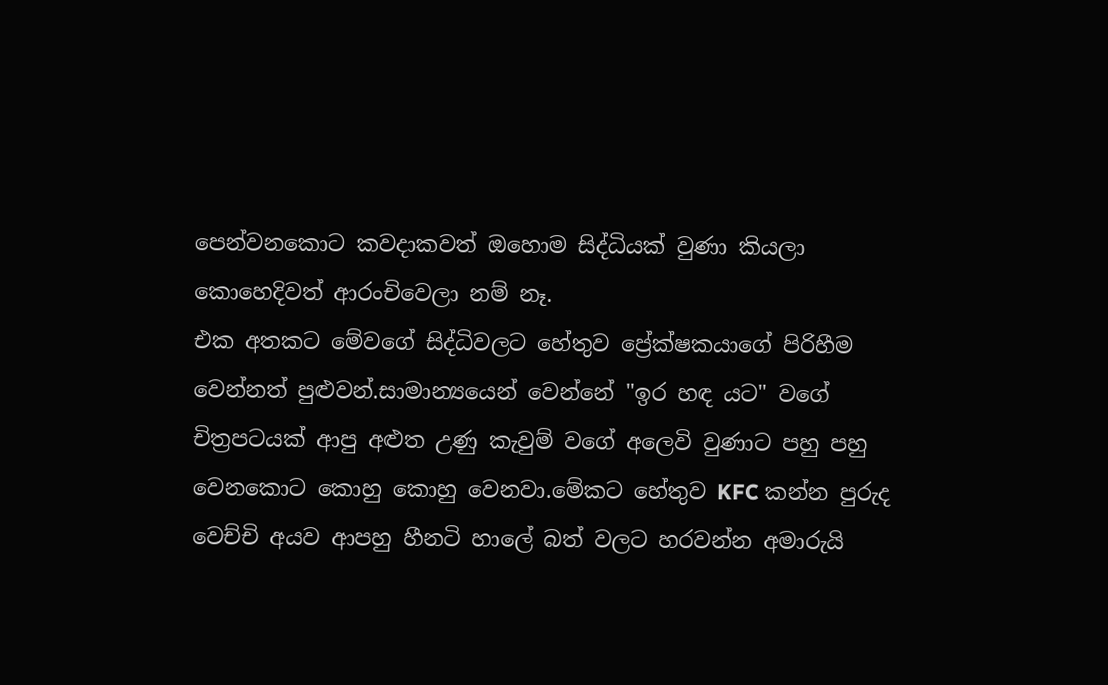පෙන්වනකොට කවදාකවත් ඔහොම සිද්ධියක් වුණා කියලා කොහෙදිවත් ආරංචිවෙලා නම් නෑ.
එක අතකට මේවගේ සිද්ධිවලට හේතුව ප්‍රේක්ෂකයාගේ පිරිහීම වෙන්නත් පුළුවන්.සාමාන්‍යයෙන් වෙන්නේ "ඉර හඳ යට" වගේ චිත්‍රපටයක් ආපු අළුත උණු කැවුම් වගේ අලෙවි වුණාට පහු පහු වෙනකොට කොහු කොහු වෙනවා.මේකට හේතුව KFC කන්න පුරුද වෙච්චි අයව ආපහු හීනටි හාලේ බත් වලට හරවන්න අමාරුයි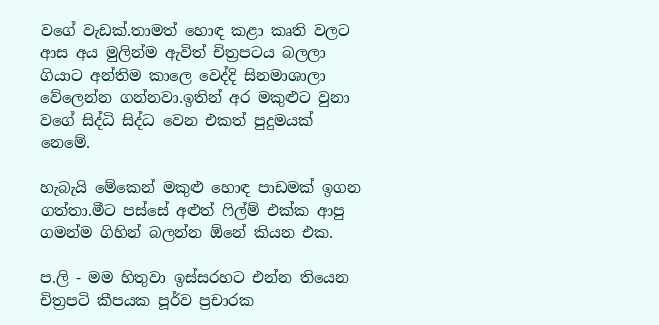වගේ වැඩක්.තාමත් හොඳ කළා කෘති වලට ආස අය මුලින්ම ඇවිත් චිත්‍රපටය බලලා ගියාට අන්තිම කාලෙ වෙද්දි සිනමාශාලා වේලෙන්න ගන්නවා.ඉතින් අර මකුළුට වුනා වගේ සිද්ධි සිද්ධ වෙන එකත් පුදුමයක් නෙමේ.

හැ‍බැයි මේකෙන් මකුළු හොඳ පාඩමක් ඉගන ගත්තා.මීට පස්සේ අළුත් ෆිල්ම් එක්ක ආපු ගමන්ම ගිහින් බලන්න ඕනේ කියන එක.

ප.ලි - මම හිතුවා ඉස්සරහට එන්න තියෙන චිත්‍රපටි කීපයක පූර්ව ප්‍රචාරක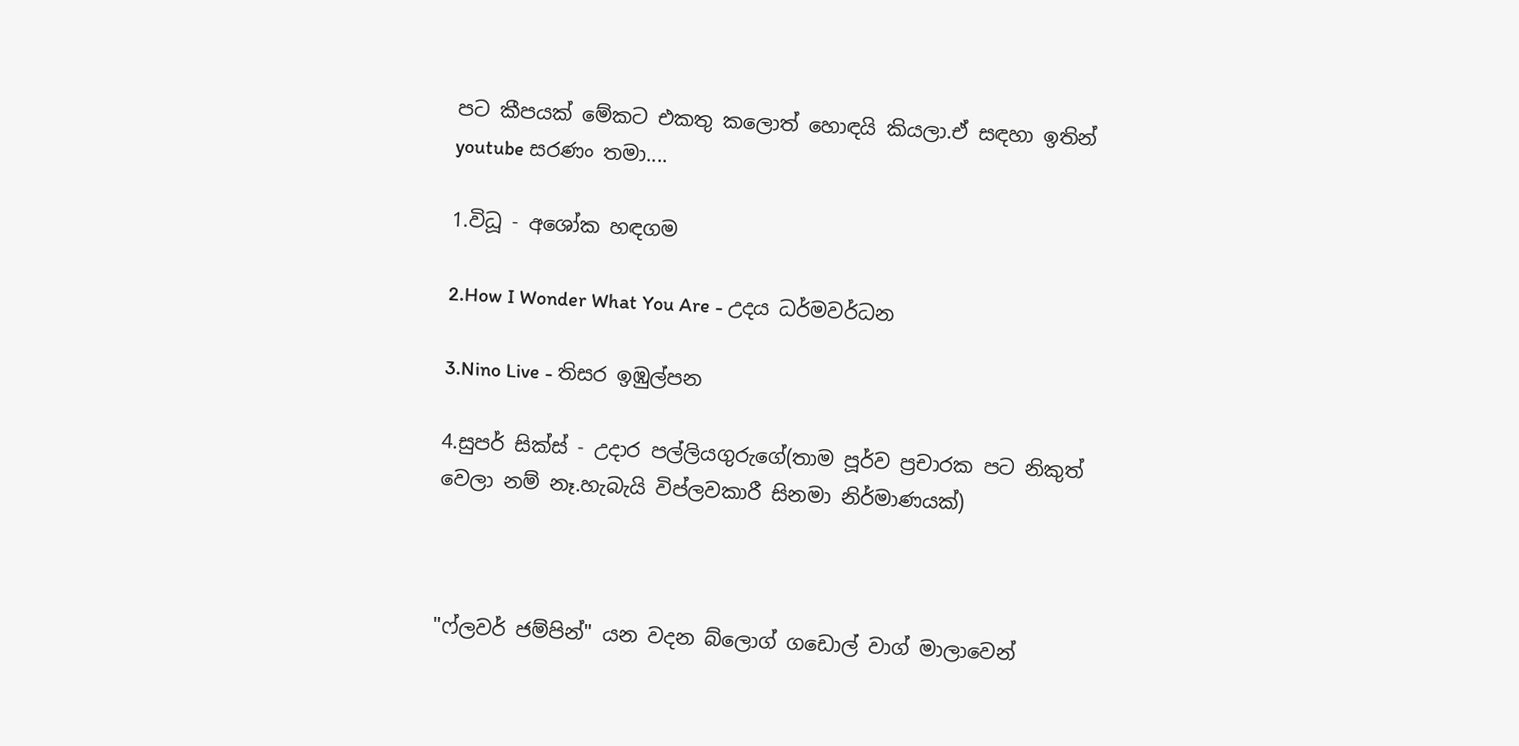පට කීපයක් මේකට එකතු කලොත් හොඳයි කියලා.ඒ සඳහා ඉතින් youtube සරණං තමා....

1.විධූ - අශෝක හඳගම

2.How I Wonder What You Are - උදය ධර්මවර්ධන

3.Nino Live - තිසර ඉඹුල්පන

4.සුපර් සික්ස් - උදාර පල්ලියගුරුගේ(තාම පූර්ව ප්‍රචාරක පට නිකුත් වෙලා නම් නෑ.හැබැයි විප්ලවකාරී සිනමා නිර්මාණයක්)



"ෆ්ලවර් ජම්පින්" යන වදන බ්ලොග් ග‍ඩොල් වාග් මාලාවෙන්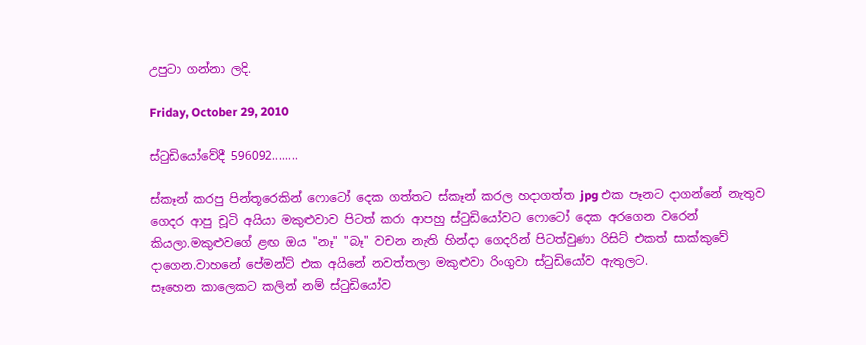උපුටා ගන්නා ලදි.

Friday, October 29, 2010

ස්ටුඩියෝවේදී 596092........

ස්කෑන් කරපු පින්තූරෙකින් ෆොටෝ දෙක ගත්තට ස්කෑන් කරල හදාගත්ත jpg එක පෑනට දාගන්නේ නැතුව ගෙදර ආපු චූටි අයියා මකුළුවාව පිටත් කරා ආපහු ස්ටුඩියෝවට ෆොටෝ දෙක අරගෙන වරෙන් කියලා.මකුළුවගේ ළඟ ඔය "නෑ" "බෑ" වචන නැති හින්දා ගෙදරින් පිටත්වුණා රිසිට් එකත් සාක්කුවේ දාගෙන.වාහනේ පේමන්ට් එක අයිනේ නවත්තලා මකුළුවා රිංගුවා ස්ටුඩියෝව ඇතුලට.
සෑහෙන කාලෙකට කලින් නම් ස්ටුඩියෝව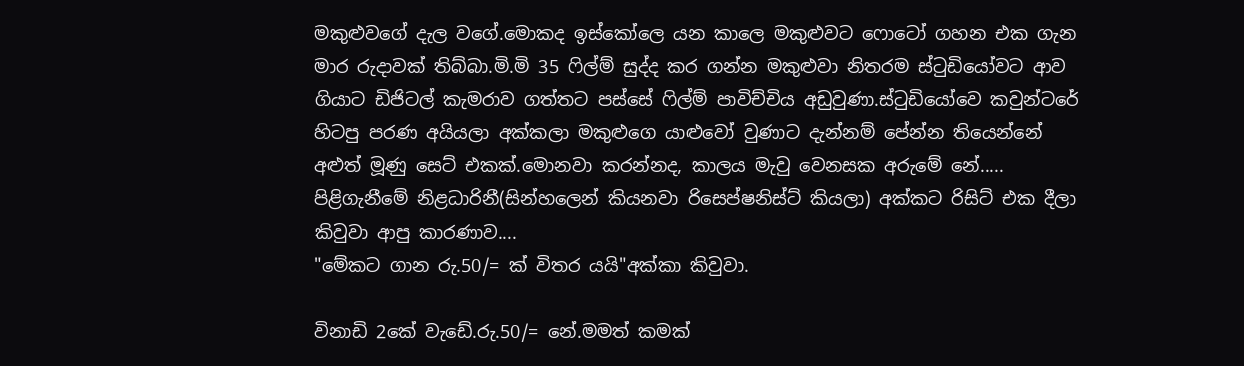මකුළුවගේ දැල වගේ.මොකද ඉස්කෝලෙ යන කාලෙ මකුළුවට ෆොටෝ ගහන එක ගැන මාර රුදාවක් තිබ්බා.මි.මි 35 ෆිල්ම් සුද්ද කර ගන්න මකුළුවා නිතරම ස්ටුඩියෝවට ආව ගියාට ඩිජිටල් කැමරාව ගත්තට පස්සේ ෆිල්ම් පාවිච්චිය අඩුවුණා.ස්ටුඩියෝවෙ කවුන්ටරේ හිටපු පරණ අයියලා අක්කලා මකුළුගෙ යාළුවෝ වුණාට දැන්නම් පේන්න තියෙන්නේ අළුත් මූණු සෙට් එකක්.මොනවා කරන්නද, කාලය මැවු වෙනසක අරුමේ නේ.....
පිළිගැනීමේ නිළධාරිනී(සින්හලෙන් කියනවා රිසෙප්ෂනිස්ට් කියලා) අක්කට රිසිට් එක දීලා කිවුවා ආපු කාරණාව....
"මේකට ගාන රු.50/= ක් විතර යයි"අක්කා කිවුවා.

විනාඩි 2කේ වැ‍‍ඩේ.රු.50/= නේ.මමත් කමක්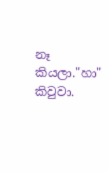නෑ කියලා."හා" කිවුවා.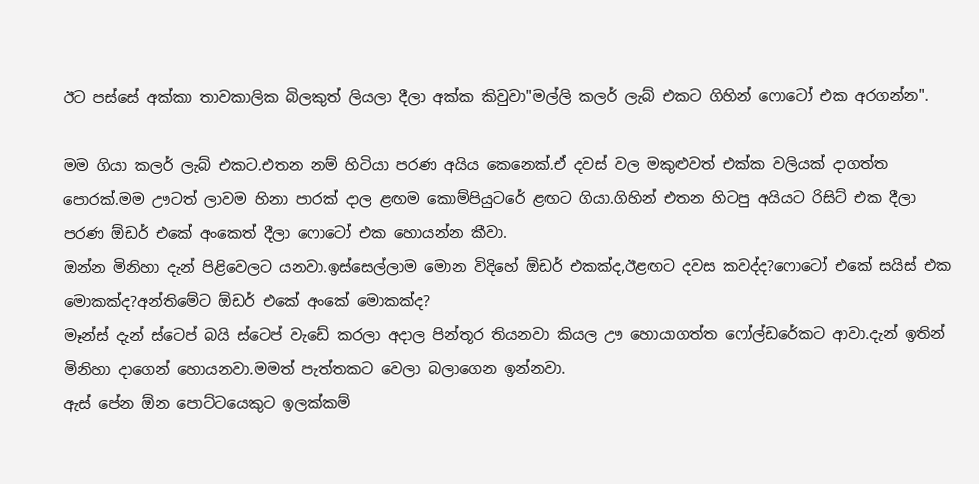ඊට පස්සේ අක්කා තාවකාලික බිලකුත් ලියලා දීලා අක්ක කිවුවා"මල්ලි කලර් ලැබ් එකට ගිහින් ෆොටෝ එක අරගන්න".

මම ගියා කලර් ලැබ් එකට.එතන නම් හිටියා පරණ අයිය කෙනෙක්.ඒ දවස් වල මකුළුවත් එක්ක වලියක් දාගත්ත පොරක්.මම ඌටත් ලාවම හිනා පාරක් දාල ළඟම කොම්පියුටරේ ළඟට ගියා.ගිහින් එතන හිටපු අයියට රිසිට් එක දීලා පරණ ඕඩර් එකේ අංකෙත් දීලා ෆොටෝ එක හොයන්න කීවා.
ඔන්න මිනිහා දැන් පිළිවෙලට යනවා.ඉස්සෙල්ලාම මොන විදිහේ ඕඩර් එකක්ද,ඊළඟට දවස කවද්ද?ෆොටෝ එකේ සයිස් එක මොකක්ද?අන්තිමේට ඕඩර් එකේ අංකේ මොකක්ද?
මෑන්ස් දැන් ස්ටෙප් බයි ස්ටෙප් වැ‍ඩේ කරලා අදාල පින්තූර තියනවා කියල ඌ හොයාගත්ත ෆෝල්ඩරේකට ආවා.දැන් ඉතින් මිනිහා ‍දාගෙන් හොයනවා.මමත් පැත්තකට වෙලා බලාගෙන ඉන්නවා.
ඇස් පේන ඕන පොට්ටයෙකුට ඉලක්කම්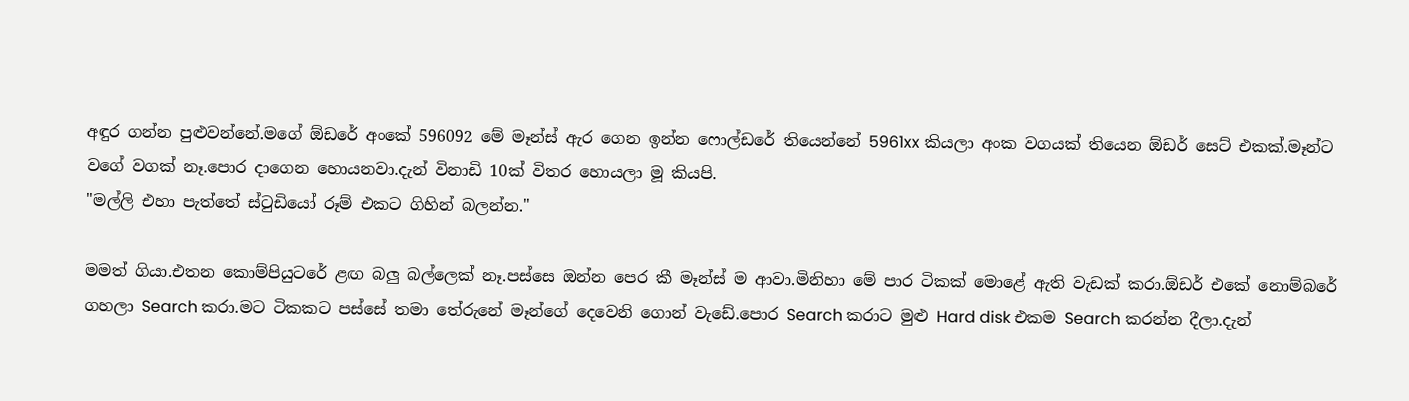අඳුර ගන්න පුළුවන්නේ.ම‍ගේ ඕඩරේ අංකේ 596092 මේ මෑන්ස් ඇර ගෙන ඉන්න ෆොල්ඩරේ තියෙන්නේ 5961xx කියලා අංක වගයක් තියෙන ඕඩර් සෙට් එකක්.මෑන්ට වගේ වගක් නෑ.පොර දාගෙන හොයනවා.දැන් විනා‍ඩි 10ක් විතර හොයලා මූ කියපි.
"මල්ලි එහා පැත්තේ ස්ටු‍ඩියෝ රූම් එකට ගිහින් බලන්න."

මමත් ගියා.එතන කොම්පියුටරේ ළඟ බලු බල්ලෙක් නෑ.පස්සෙ ඔන්න පෙර කී මෑන්ස් ම ආවා.මිනිහා මේ පාර ටිකක් මොළේ ඇති වැඩක් කරා.ඕඩර් එකේ නොම්බරේ ගහලා Search කරා.මට ටිකකට පස්සේ තමා තේරු‍නේ මෑන්ගේ දෙවෙනි ගොන් වැඩේ.පොර Search කරාට මුළු Hard disk එකම Search කරන්න දීලා.දැන්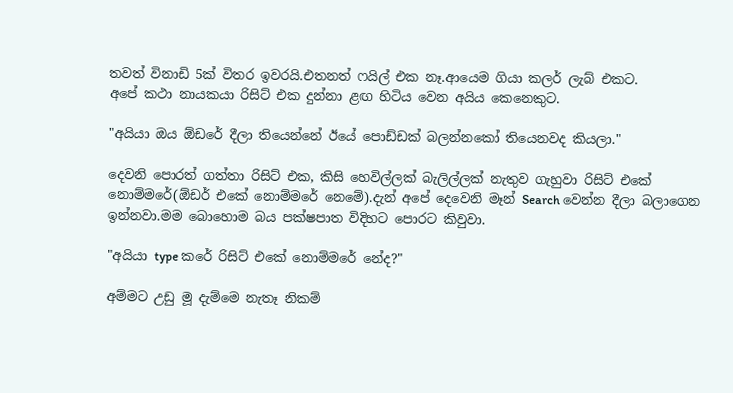තවත් විනාඩි 5ක් විතර ඉවරයි.එතනත් ෆයිල් එක නෑ.ආයෙම ගියා කලර් ලැබ් එකට.
අපේ කථා නායකයා රිසිට් එක දුන්නා ළඟ හිටිය වෙන අයිය කෙනෙකුට.

"අයියා ඔය ඕඩරේ දීලා තියෙන්නේ ඊයේ පොඩ්ඩක් බලන්නකෝ තියෙනවද කියලා."

දෙවනි පොරත් ගත්තා රිසිට් එක, කිසි හෙවිල්ලක් බැලිල්ලක් නැතුව ගැහුවා රිසිට් එකේ නොම්මරේ(ඕඩර් එකේ නොම්මරේ නෙමේ).දැන් අපේ දෙවෙනි මෑන් Search වෙන්න දීලා බලාගෙන ඉන්නවා.මම බොහොම බය පක්ෂපාත විදිහට පොරට කිවුවා.

"අයියා type කරේ රිසිට් එකේ නොම්මරේ ‍නේද?"

අම්මට උඩු මූ දැම්මෙ නැතෑ නිකම්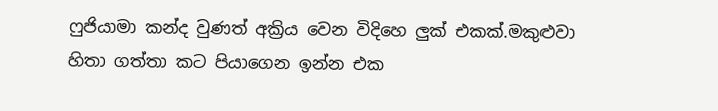ෆුජියාමා කන්ද වුණත් අක්‍රිය වෙන විදිහෙ ලුක් එකක්.මකුළුවා හිතා ගත්තා කට පියාගෙන ඉන්න එක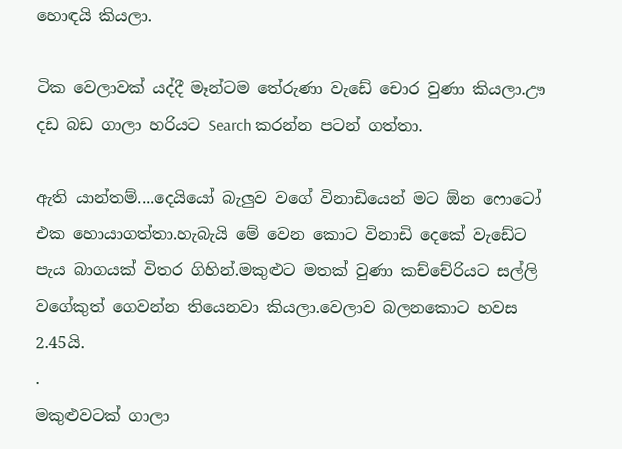හොඳයි කියලා.

ටික වෙලාවක් යද්දී මෑන්ටම තේරුණා වැ‍ඩේ චොර වුණා කියලා.ඌ ද‍ඩ බඩ ගාලා හරියට Search කරන්න පටන් ගත්තා.

ඇති යාන්තම්....දෙයියෝ බැලුව වගේ විනාඩියෙන් මට ඕන ෆොටෝ එක හොයාගත්තා.හැබැයි මේ වෙන කොට විනාඩි දෙකේ වැ‍ඩේට පැය බාගයක් විතර ගිහින්.මකුළුට මතක් වුණා කච්චේරියට සල්ලි වගේකුත් ගෙවන්න තියෙනවා කියලා.වෙලාව බලනකොට හවස 2.45යි.
.
මකුළුවටක් ගාලා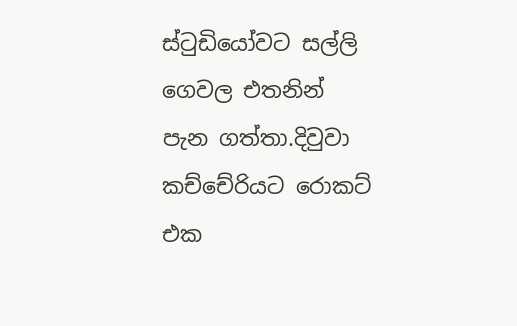ස්ටුඩියෝවට සල්ලි ගෙවල එතනින් පැන ගත්තා.දිවුවා කච්චේරියට රොකට් එක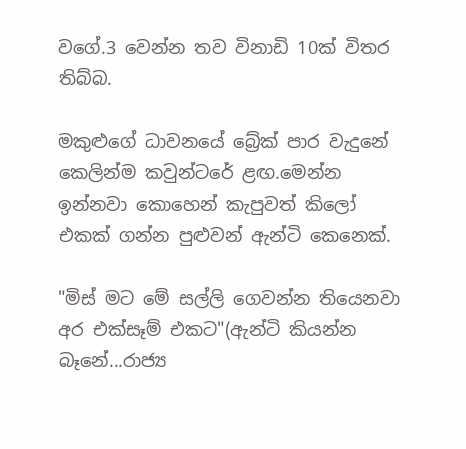වගේ.3 වෙන්න තව විනාඩි 10ක් විතර තිබ්බ.

මකුළුගේ ධාවනයේ බ්‍රේක් පාර වැදුනේ කෙලින්ම කවුන්ටරේ ළඟ.මෙන්න ඉන්නවා කොහෙන් කැපුවත් කිලෝ එකක් ගන්න පුළුවන් ඇන්ටි කෙනෙක්.

"මිස් මට මේ සල්ලි ගෙවන්න තියෙනවා අර ‍‍එක්සෑම් එකට"(ඇන්ටි කියන්න බෑනේ...රාජ්‍ය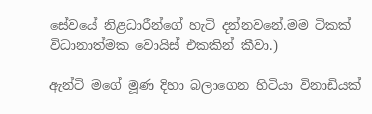සේවයේ නිළධාරීන්ගේ හැටි දන්නවනේ.මම ටිකක් විධානාත්මක වොයිස් එකකින් කීවා.)

ඇන්ටි මගේ මූණ දිහා බලාගෙන හිටියා විනාඩියක්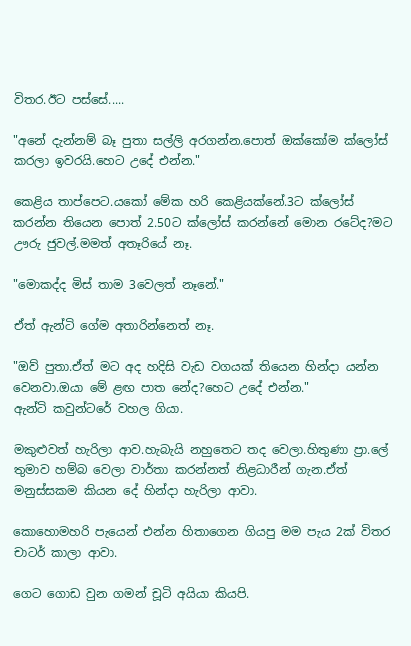විතර.ඊට පස්සේ.....

"අනේ දැන්නම් බෑ පුතා සල්ලි අරගන්න.පොත් ඔක්කෝම ‍ක්ලෝස් කරලා ඉවරයි.හෙට උදේ එන්න."

කෙළිය තාප්පෙට.යකෝ මේක හරි කෙළියක්නේ.3ට ‍ක්ලෝස් කරන්න තියෙන පොත් 2.50ට ‍‍ක්ලෝස් කරන්නේ මොන රටේද?මට ඌරු ජුවල්.මමත් අතෑරියේ නෑ.

"මොකද්ද මිස් තාම 3වෙලත් නෑනේ."

ඒත් ඇන්ටි ගේම අතාරින්නෙත් නෑ.

"ඔව් පුතා.ඒත් මට අද හදිසි වැඩ වගයක් තියෙන හින්දා යන්න වෙනවා.ඔයා මේ ළඟ පාත නේද?හෙට උදේ එන්න."
ඇන්ටි කවුන්ටරේ වහල ගියා.

මකුළුවත් හැරිලා ආව.හැබැයි නහුතෙට තද වෙලා.හිතුණා ප්‍රා.ලේ තුමාව හම්බ වෙලා වාර්තා කරන්නත් නිළධාරීන් ගැන.ඒත් මනුස්සකම කියන ‍දේ හින්දා හැරිලා ආවා.

කොහොමහරි පැයෙන් එන්න හිතාගෙන ගියපු මම පැය 2ක් විතර චාටර් කාලා ආවා.

ගෙට ගොඩ වුන ගමන් චූටි අයියා කියපි.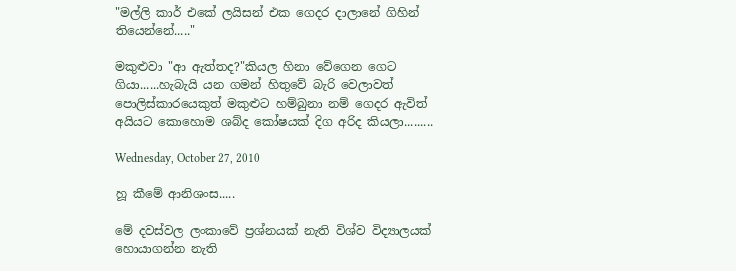"මල්ලි කාර් එකේ ලයිසන් එක ගෙදර දාලානේ ගිහින් තියෙන්නේ....."

මකුළුවා "ආ ඇත්තද?"කියල හිනා වේගෙන ගෙට ගියා......හැබැයි යන ගමන් හිතුවේ බැරි වෙලාවත් පොලිස්කාරයෙකුත් මකුළුට හම්බුනා නම් ගෙදර ඇවිත් අයියට කොහොම ශබ්ද කෝෂයක් දිග අරිද කියලා.........

Wednesday, October 27, 2010

හූ කීමේ ආනිශංස.....

මේ දවස්වල ලංකාවේ ප්‍රශ්නයක් නැති විශ්ව විද්‍යාලයක් හොයාගන්න නැති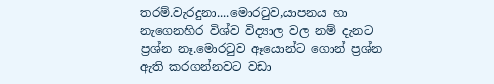තරම්.වැරදුනා....මොරටුව,යාපනය හා නැගෙනහිර විශ්ව විද්‍යාල වල නම් දැනට ප්‍රශ්න නෑ.මොරටුව ඈයොන්ට ගොන් ප්‍රශ්න ඇති කරගන්නවට වඩා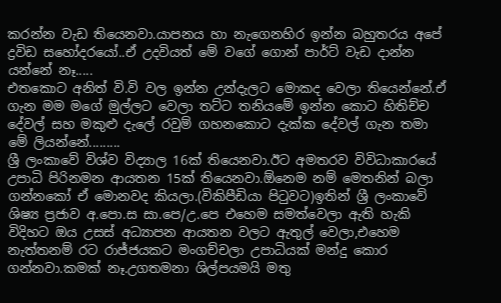කරන්න වැඩ තියෙනවා.යාපනය හා නැගෙනහිර ඉන්න බහුතරය අපේ ද්‍රවිඩ සහෝදරයෝ..ඒ උදවියත් මේ වගේ ගොන් පාර්ට් වැඩ දාන්න යන්නේ නෑ.....
එතකොට අනිත් වි.වි වල ඉන්න උන්දැලට මොකද වෙලා තියෙන්නේ.ඒ ගැන මම මගේ මුල්ලට වෙලා තට්ට තනියමේ ‍ඉන්න කොට හිතිච්ච දේවල් සහ මකුළු දැලේ රවුම් ගහනකොට දැක්ක දේවල් ගැන තමා මේ ලියන්නේ.........
ශ්‍රී ලංකාවේ විශ්ව විද්‍යාල 16ක් තියෙනවා.ඊට අමතරව විවිධාකාරයේ උපාධි පිරිනමන ආයතන 15ක් තියෙනවා.ඕනෙම නම් මෙතනින් බලා ගන්නකෝ ඒ මොනවද කියලා.(විකිපීඩියා පිටුවට)ඉතින් ශ්‍රී ‍‍ලංකාවේ ශිෂ්‍ය ප්‍රජාව අ.පො.ස සා.පෙ/උ.පෙ එහෙම සමත්වෙලා ඇති හැකි විදිහට ඔය උසස් අධ්‍යාපන ආයතන වලට ඇතුල් වෙලා,එහෙම නැත්තනම් රට රාජ්ජයකට මංගච්චලා උපාධියක් මන්දු කොර ගන්නවා.කමක් නෑ.උගතමනා ශිල්පයමයි මතු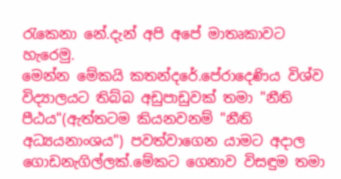රැකෙනා නේ.දැන් අපි අපේ මාතෘකාවට හැරෙමු.
මෙන්න මේකයි කතන්දරේ.පේරාදෙණිය විශ්ව විද්‍යාලයට තිබ්බ අඩුපාඩුවක් තමා "නීති පීඨය"(ඇත්තටම කියනවනම් "නීති අධ්‍යයනාංශය") පවත්වාගෙන යාමට අදාල ගොඩනැගිල්ලක්.මේකට ගෙනාව විසඳුම තමා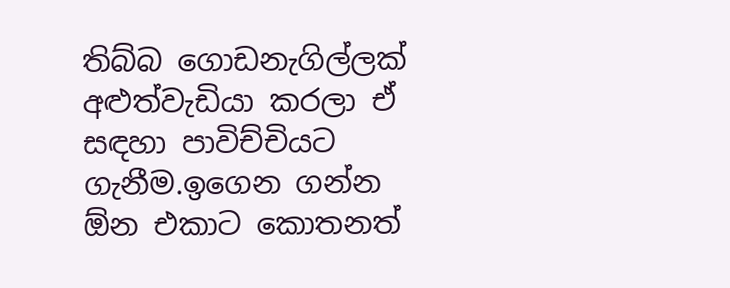තිබ්බ ගොඩනැගිල්ලක් අළුත්වැ‍ඩියා කරලා ඒ සඳහා පාවිච්චියට ගැනීම.ඉගෙන ගන්න ඕන එකාට කොතනත්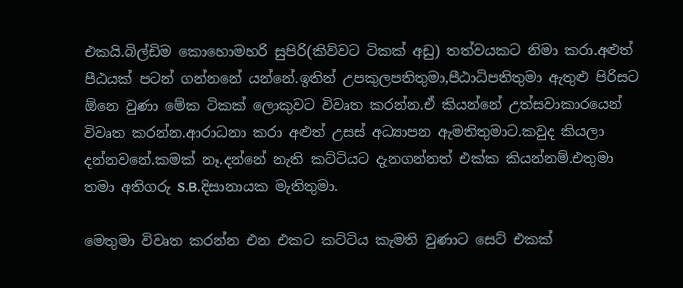එකයි.බිල්ඩිම කොහොමහරි සුපිරි(කිව්වට ටිකක් අඩු) තත්වයකට නිමා කරා.අළුත් පීඨයක් පටන් ගන්නනේ යන්නේ.ඉතින් උපකුලපතිතුමා,පීඨාධිපතිතුමා ඇතුළු පිරිසට ඕනෙ වුණා මේක ටිකක් ලොකුවට විවෘත කරන්න.ඒ කියන්නේ උත්සවාකාරයෙන් විවෘත කරන්න.ආරාධනා කරා අළුත් උසස් අධ්‍යාපන ඇමතිතුමාට.කවුද කියලා දන්නවනේ.කමක් නෑ.දන්නේ නැති කට්ටියට දැනගන්නත් එක්ක කියන්නම්.එතුමා තමා අතිගරු S.B.දිසානායක මැතිතුමා.

මෙතුමා විවෘත කරන්න එන එකට කට්ටිය කැමති වුණාට සෙට් එකක්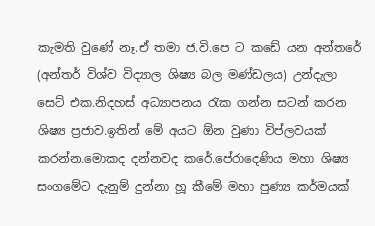කැමති වුණේ නෑ.ඒ තමා ‍ජ.වි.පෙ ට ක‍‍‍ඩේ යන අන්තරේ (අන්තර් විශ්ව විද්‍යාල ශිෂ්‍ය බල මණ්ඩලය) උන්දැලා සෙට් එක.නිදහස් අධ්‍යාපනය රැක ගන්න සටන් කරන ශිෂ්‍ය ප්‍රජාව.ඉතින් මේ අයට ඕන වුණා විප්ලවයක් කරන්න.මොකද දන්නවද කරේ.පේරාදෙණිය මහා ශිෂ්‍ය සංග‍මේට දැනුම් දුන්නා හූ කීමේ ම‍හා පුණ්‍ය කර්මයක්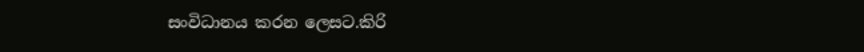සංවිධානය කරන ලෙසට.කිරි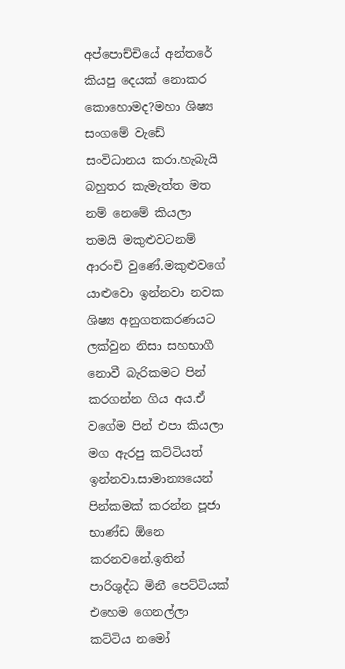අප්පොච්චියේ අන්තරේ කියපු දෙයක් නොකර කොහොමද?මහා ශිෂ්‍ය සංගමේ වැ‍ඩේ සංවිධානය කරා.හැබැයි බහුතර කැමැත්ත මත නම් ‍නෙමේ කියලා තමයි මකුළුවටනම් ආරංචි වුණේ.මකුළුවගේ යාළුවො ඉන්නවා නවක ශිෂ්‍ය අනුගතකරණයට ලක්වුන නිසා සහභාගී නොවී බැරිකමට පින් කරගන්න ගිය අය.ඒ වගේම පින් එපා කියලා මග ඇරපු කට්ටියත් ඉන්නවා.සාමාන්‍යයෙන් පින්කමක් කරන්න පූජා භාණ්ඩ ඕනෙ කරනවනේ.ඉතින් පාරිශුද්ධ මිනී පෙට්ටියක් එහෙම ගෙනල්ලා කට්ටිය නමෝ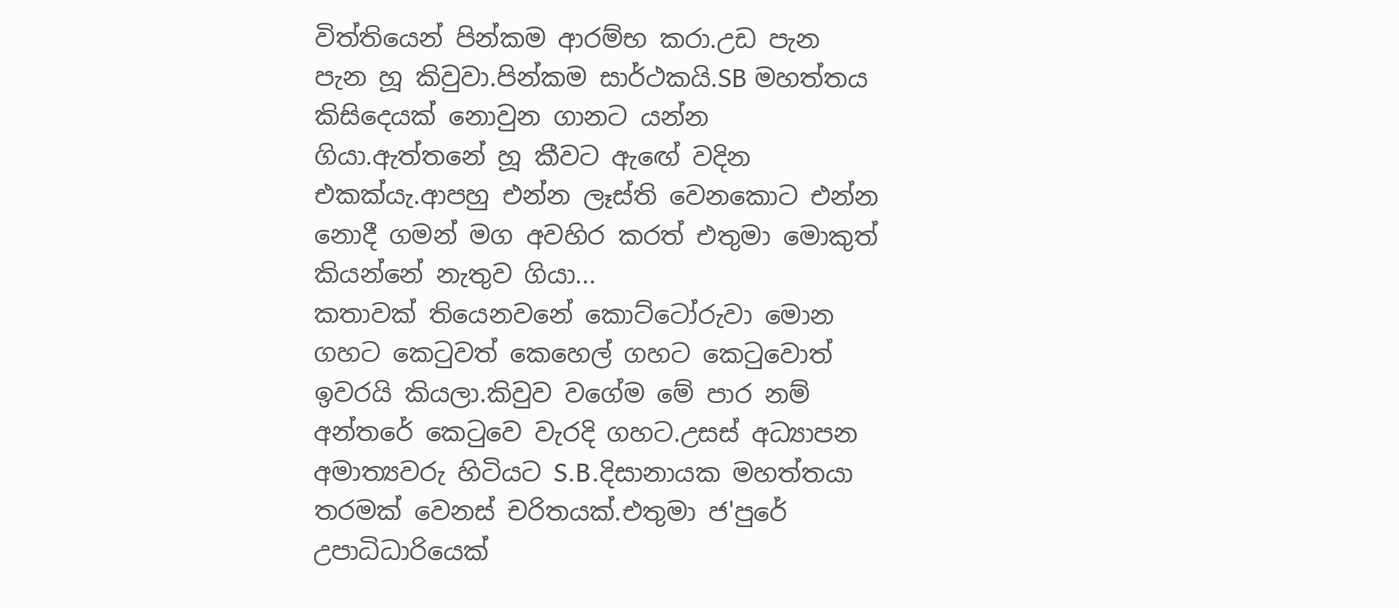විත්තියෙන් පින්කම ආරම්භ කරා.උඩ පැන පැන හූ කිවුවා.පින්කම සාර්ථකයි.SB මහත්තය කිසිදෙයක් නොවුන ගානට යන්න ගියා.ඇත්තනේ හූ කීවට ඇඟේ වදින එකක්යැ.ආපහු එන්න ලෑස්ති වෙනකොට එන්න නොදී ගමන් මග අවහිර කරත් එතුමා මොකුත් කියන්නේ නැතුව ගියා...
කතාවක් තියෙනවනේ කොට්ටෝරුවා මොන ගහට කෙටුවත් කෙහෙල් ගහට කෙටුවොත් ඉවරයි කියලා.කිවුව වගේම මේ පාර නම් අන්තරේ කෙටුවෙ වැරදි ගහට.උසස් අධ්‍යාපන අමාත්‍යවරු හිටියට S.B.දිසානායක මහත්තයා තරමක් වෙනස් චරිතයක්.එතුමා ජ'පුරේ උපාධිධාරියෙක්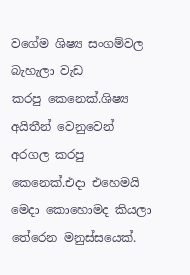වගේම ශිෂ්‍ය සංගම්වල බැහැලා වැඩ කරපු ‍කෙනෙක්.ශිෂ්‍ය අයිතීන් වෙනුවෙන් අරගල කරපු කෙනෙක්.එදා එහෙමයි මෙදා කොහොමද කියලා තේරෙන මනුස්සයෙක්.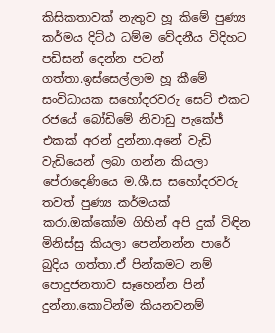කිසිකතාවක් නැතුව හූ කිමේ පුණ්‍ය කර්මය දිට්ඨ ධම්ම වේදනීය විදිහට පඩිසන් දෙන්න පටන් ගත්තා.ඉස්සෙල්ලාම හූ කීමේ සංවිධායක සහෝදරවරු සෙට් එකට රජයේ ‍බෝඩිමේ නිවාඩු පැකේජ් එකක් අරන් දුන්නා.අනේ වැඩි වැඩියෙන් ලබා ගන්න කියලා පේරාදෙණියෙ ම.ශී.ස සහෝදරවරු තවත් පුණ්‍ය කර්මයක් කරා.ඔක්කෝම ගිහින් අපි දුක් විඳින මිනිස්සු කියලා පෙන්නන්න පාරේ බුදිය ගත්තා.ඒ පින්කමට නම් පොදුජනතාව සෑහෙන්න පින් දුන්නා.කොටින්ම කියනවනම්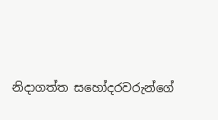නිදාගත්ත ‍සහෝදරවරුන්ගේ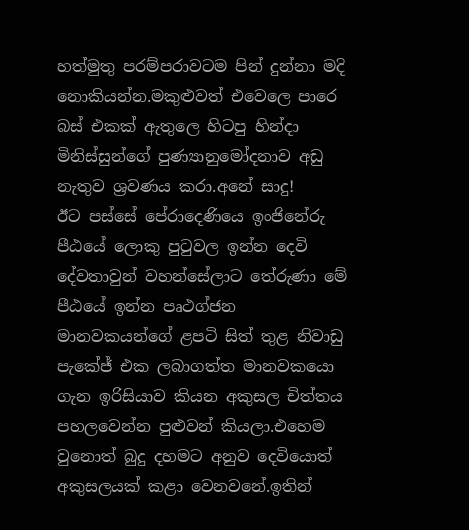හත්මුතු පරම්පරාවටම පින් දුන්නා මදි නොකියන්න.මකුළුවත් එවෙලෙ පාරෙ බස් එකක් ඇතුලෙ හිටපු හින්දා මිනිස්සුන්ගේ පුණ්‍යානුමෝදනාව අඩු නැතුව ශ්‍රවණය කරා.අනේ සාදු!
ඊට පස්සේ පේරාදෙණියෙ ඉංජිනේරු පීඨයේ ලොකු පුටුවල ඉන්න දෙවි දේවතාවුන් වහන්සේලාට තේරුණා මේ පීඨයේ ඉන්න පෘථග්ජන මානවකයන්ගේ ළපටි සිත් තුළ නිවාඩු පැකේජ් එක ලබාගත්ත මානවකයො ගැන ඉරිසියාව කියන අකුසල චිත්තය පහලවෙන්න පුළුවන් කියලා.එහෙම වුනොත් බුදු දහමට අනුව දෙවියොත් අකුසලයක් කළා වෙනවනේ.ඉතින්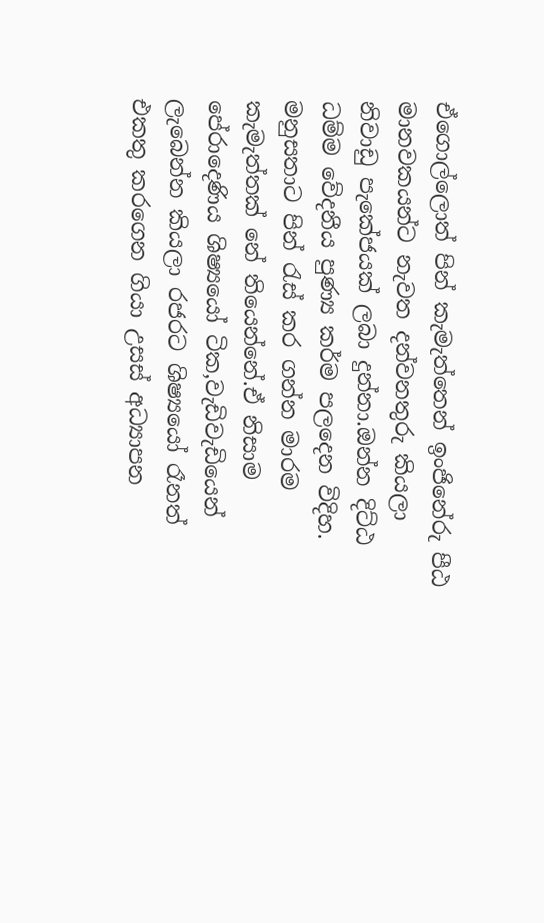ඒගොල්ලොත් පින් කැමැත්තෙන් ඉංජිනේරු පීඨ මානවකයන්ට නැවත දන්වනතුරු කියලා නිවාඩු පැකේජයක් ලබා දුන්නා.ඔන්න දිට්ඨ ධම්ම වේදනීය පුණ්‍ය කර්ම පලදෙන විදිහ.
මනුසතාට පින් රැස් කර ගන්න මාරම කැමැත්තක් නේ තියෙන්නේ.ඒ නිසාම පේරාදෙණිය ශිෂ්‍යයෝ ටික,වැඩිවැඩියෙන් ලැ‍බෙන්න කියලා රජරට ශිෂ්‍යයෝ රෑනත් එකතු කරගෙන ගියා උසස් අධ්‍යාපන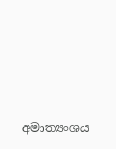අමාත්‍යංශය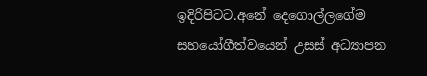ඉදිරිපිටට.අනේ දෙගොල්ලගේම සහයෝගීත්වයෙන් උසස් අධ්‍යාපන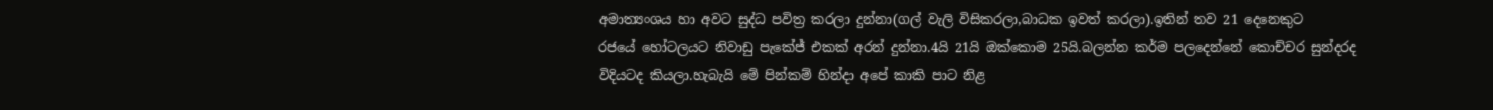අමාත්‍යංශය හා අවට සුද්ධ පවිත්‍ර කරලා දුන්නා(ගල් වැලි විසිකරලා,බාධක ඉවත් කරලා).ඉතින් තව 21 දෙනෙකුට රජයේ ‍හෝටලයට නිවාඩු පැකේජ් එකක් අරන් දුන්නා.4යි 21යි ඔක්කොම 25යි.බලන්න ‍කර්ම පලදෙන්නේ කොච්චර සුන්දරද විදියටද කියලා.හැබැයි මේ පින්කම් හින්දා අපේ කාකි පාට නිළ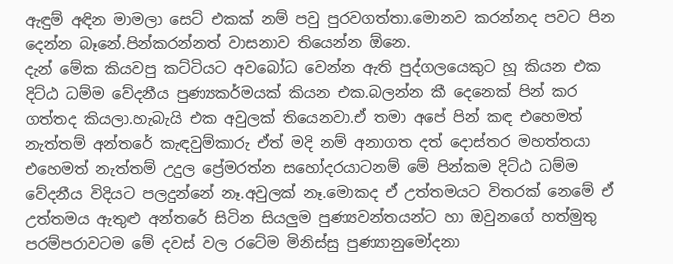ඇඳුම් අඳින මාමලා සෙට් එකක් නම් පවු පුරවගත්තා.මොනව කරන්නද පවට පින දෙන්න බෑනේ.පින්කරන්නත් වාසනාව තියෙන්න ඕනෙ.
දැන් මේක කියවපු කට්ටියට අව‍බෝධ වෙන්න ඇති පුද්ගලයෙකුට හූ කියන එක දිට්ඨ ධම්ම වේදනීය පුණ්‍යකර්මයක් කියන එක.බලන්න කී දෙනෙක් පින් කර ගත්තද කියලා.හැබැයි එක අවුලක් තියෙනවා.ඒ තමා ‍අපේ පින් කඳ එහෙමත් නැත්තම් අන්තරේ කැඳවුම්කාරු ඒත් මදි නම් අනාගත දත් දොස්තර මහත්තයා එහෙමත් නැත්තම් උදුල ප්‍රේමරත්න ‍සහෝදරයාටනම් මේ පින්කම දිට්ඨ ධම්ම වේදනීය විදියට පලදුන්නේ නෑ.අවුලක් නෑ.මොකද ඒ උත්තමයට විතරක් නෙමේ ඒ උත්තමය ඇතුළු අන්තරේ සිටින සියලුම පුණ්‍යවන්තයන්ට හා ඔවුනගේ හත්මුතු පරම්පරාවටම මේ දවස් වල රටේම මිනිස්සු පුණ්‍යානුමෝදනා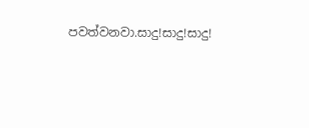පවත්වනවා.සාදු!සාදු!සාදු!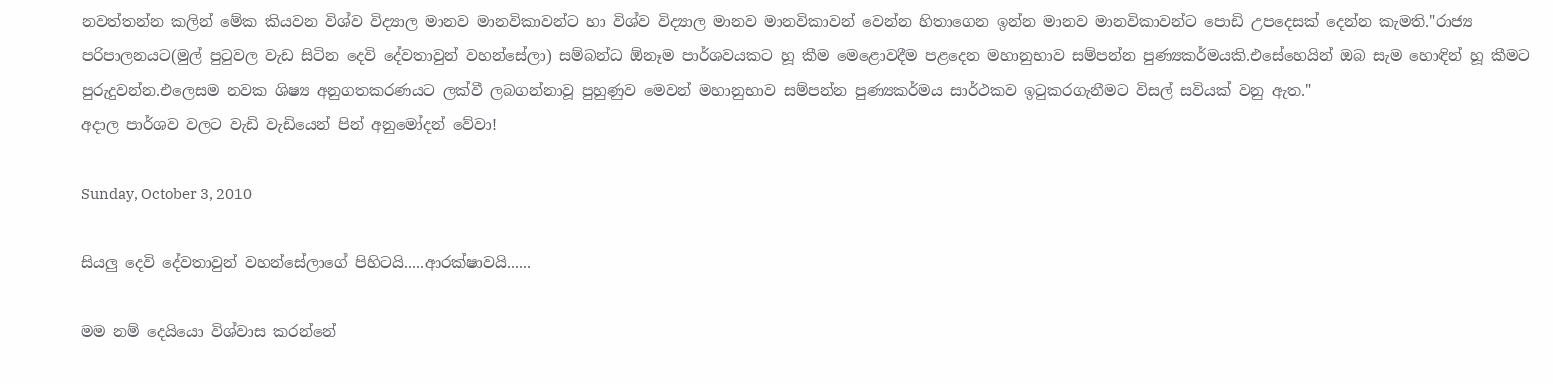නවත්තන්න කලින් මේක කියවන විශ්ව විද්‍යාල මානව මානවිකාවන්ට හා විශ්ව විද්‍යාල මානව මානවිකාවන් වෙන්න හිතාගෙන ඉන්න මානව මානවිකාවන්ට පොඩි උපදෙසක් දෙන්න කැමති."රාජ්‍ය පරිපාලනයට(මුල් පුටුවල වැඩ සිටින දෙවි දේවතාවුන් වහන්සේලා) සම්බන්ධ ඕනෑම පාර්ශවයකට හූ කීම මෙළොවදීම පළදෙන මහානු‍භාව සම්පන්න පුණ්‍යකර්මයකි.එසේහෙයින් ඔබ සැම හොඳින් හූ කීමට පුරුදුවන්න.එලෙසම නවක ශිෂ්‍ය අනුගතකරණයට ලක්වී ලබගන්නාවූ පුහුණුව මෙවන් මහානු‍භාව සම්පන්න පුණ්‍යකර්මය සාර්ථකව ඉටුකරගැනීමට විසල් සවියක් වනු ඇත."
අදාල පාර්ශව වලට වැඩි වැඩියෙන් පින් අනුමෝදන් වේවා!

Sunday, October 3, 2010

සියලු දෙවි දේවතාවුන් වහන්සේලාගේ පිහිටයි.....ආරක්ෂාවයි......

මම නම් දෙයියො විශ්වාස කරන්නේ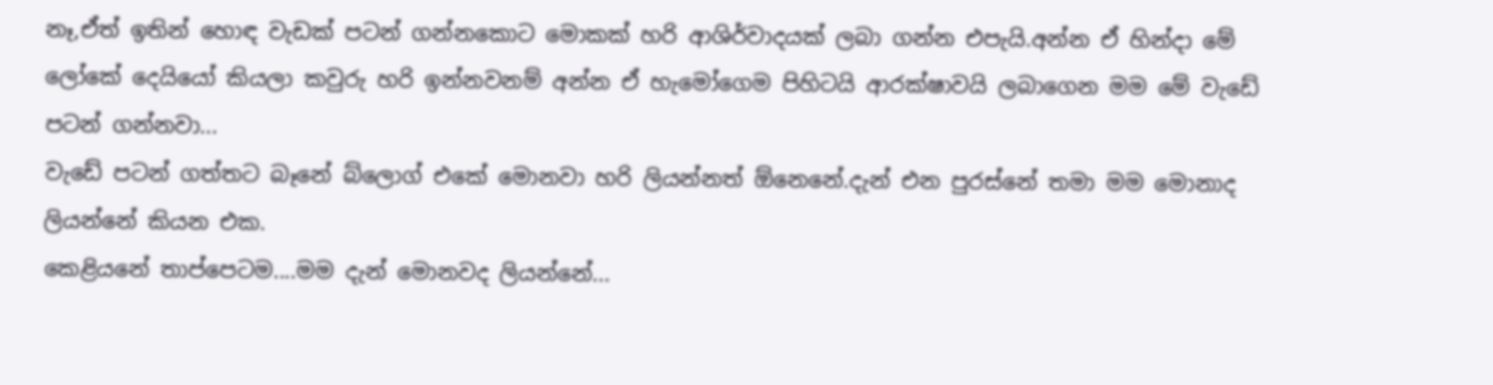නෑ,ඒත් ‍ඉතින් හොඳ වැඩක් පටන් ගන්නකොට මොකක් හරි ආශිර්වාදයක් ලබා ගන්න එපැයි.අන්න ඒ හින්දා මේ ලෝකේ දෙයියෝ කියලා කවුරු හරි ඉන්නවනම් අන්න ඒ හැමෝගෙම පිහිටයි ආරක්ෂාවයි ලබාගෙන මම මේ වැඩේ පටන් ගන්නවා...
වැ‍‍‍ඩේ පටන් ගත්තට බෑනේ බ්ලොග් එකේ මොනවා හරි ලියන්නත් ඕනෙනේ.දැන් එන පුරස්නේ තමා මම මොනාද ලියන්නේ කියන එක.
කෙළියනේ තාප්පෙටම....මම දැන් මොනවද ලියන්නේ...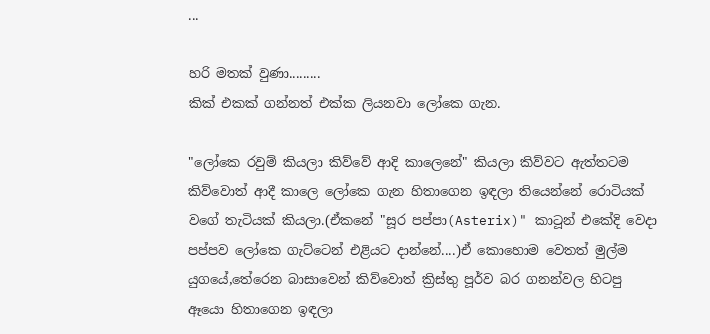...

හරි මතක් වුණා.........
කික් එකක් ගන්නත් එක්ක ලියනවා ලෝකෙ ගැන.

"ලෝකෙ රවුම් කියලා කිව්වේ ආදි කාලෙනේ" කියලා කිව්වට ඇත්තටම කිව්වොත් ආදී කාලෙ ලෝකෙ ගැන හිතාගෙන ඉඳලා තියෙන්නේ රොටියක් වගේ තැටියක් කියලා.(ඒකනේ "සූර පප්පා(Asterix)" කාටූන් එකේදි වෙදා පප්පව ලෝකෙ ගැට්ටෙන් එළිය‍ට දාන්නේ....)ඒ කොහොම වෙතත් මුල්ම යුගයේ,තේරෙන බාසාවෙන් කිව්වොත් ක්‍රිස්තු පූර්ව බර ගනන්වල හිටපු ඈයො හිතාගෙන ඉඳලා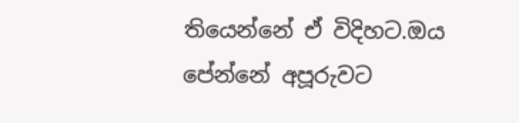තියෙන්නේ ඒ විදිහට.ඔය පේන්නේ අපූරුවට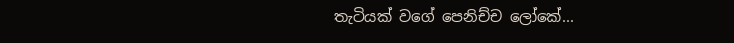තැටියක් වගේ පෙනිච්ච ලෝකේ...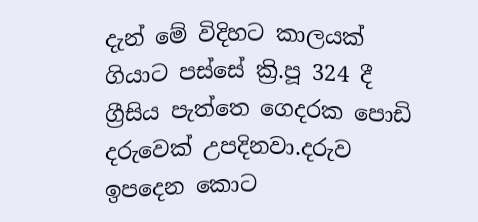දැන් මේ විදිහට කාලයක් ගියාට පස්සේ ක්‍රි.පූ 324 දී ග්‍රීසිය පැත්තෙ ගෙදරක පොඩි දරුවෙක් උපදිනවා.දරුව ඉපදෙන කොට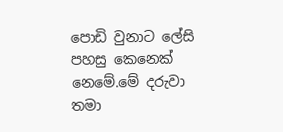පොඩි වුනාට ලේසි පහසු කෙනෙක් නෙමේ.මේ දරුවා තමා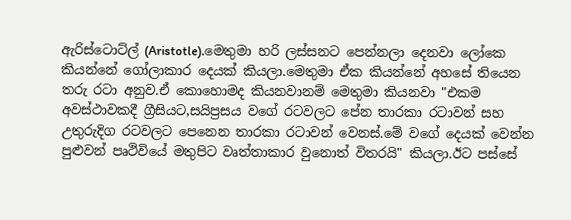ඇරිස්ටොට්ල් (Aristotle).මෙතුමා හරි ලස්සනට පෙන්නලා දෙනවා ලෝකෙ කියන්නේ ගෝලාකාර දෙයක් කියලා.මෙතුමා ඒක කියන්නේ අහසේ තියෙන තරු රටා අනුව.ඒ කොහොමද කියනවානම් මෙතුමා කියනවා "එකම අවස්ථා‍වකදී ග්‍රීසියට,සයිප්‍රසය වගේ රටවලට පේන තාරකා රටාවන් සහ උතුරුදිග රටවලට පෙනෙන තාරකා රටාවන් වෙනස්.මේ වගේ දෙයක් වෙන්න පුළුවන් පෘථිවියේ මතුපිට වෘත්තාකාර වුනොත් විතරයි" කියලා.ඊට පස්සේ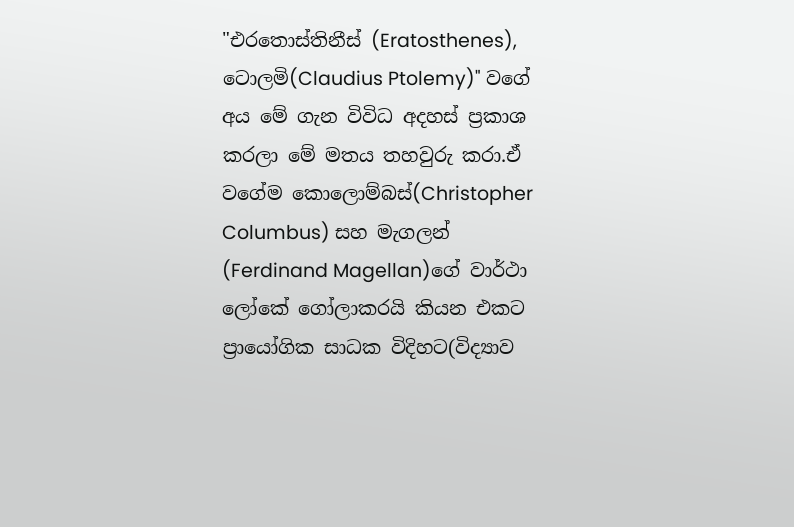"එරතොස්තිනීස් (Eratosthenes), ටොලමි(Claudius Ptolemy)" වගේ අය ‍මේ ගැන විවිධ අදහස් ප්‍රකාශ කරලා මේ මතය තහවුරු කරා.ඒ වගේම කොලොම්බස්(Christopher Columbus) සහ මැගලන් (Ferdinand Magellan)ගේ වාර්ථා ලෝකේ ගෝලාකරයි කියන එකට ප්‍රායෝගික සාධක විදිහට(විද්‍යාව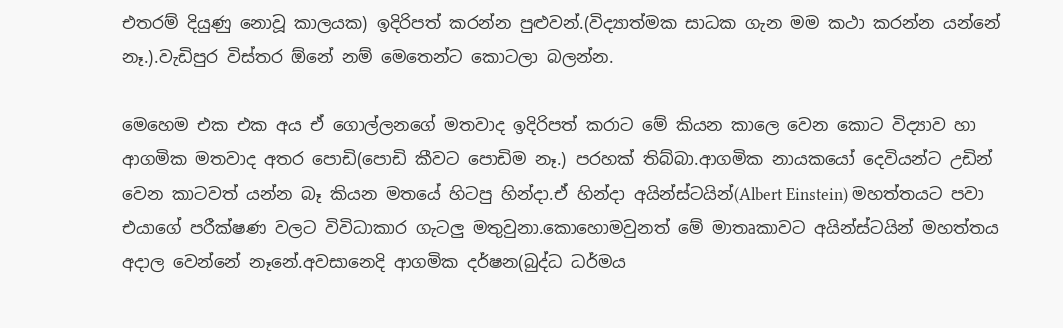එතරම් දියුණු නොවූ කාලයක) ඉදිරිපත් කරන්න පුළුවන්.(විද්‍යාත්මක සාධක ගැන මම කථා කරන්න යන්නේ නෑ.).වැඩිපුර විස්තර ඕනේ නම් මෙතෙන්ට කොටලා බලන්න‍.

මෙහෙම එක එක අය ඒ ගොල්ලනගේ මතවාද ඉදිරිපත් කරාට මේ කියන කාලෙ වෙන කොට විද්‍යාව හා ආගමික මතවාද අතර පොඩි(පොඩි කීවට පොඩිම නෑ.) පරහක් තිබ්බා.ආගමික නායකයෝ ‍දෙවියන්ට උඩින් වෙන කාටවත් යන්න බෑ කියන මතයේ හිටපු හින්දා.ඒ හින්දා අයින්ස්ටයින්(Albert Einstein) මහත්තයට පවා එයාගේ පරීක්ෂණ වලට විවිධාකාර ගැටලු මතුවුනා.කොහොමවුනත් මේ මාතෘකාවට අයින්ස්ටයින් මහත්තය අදාල වෙන්නේ නෑනේ.අවසානෙදි ආගමික දර්ෂන(බුද්ධ ධර්මය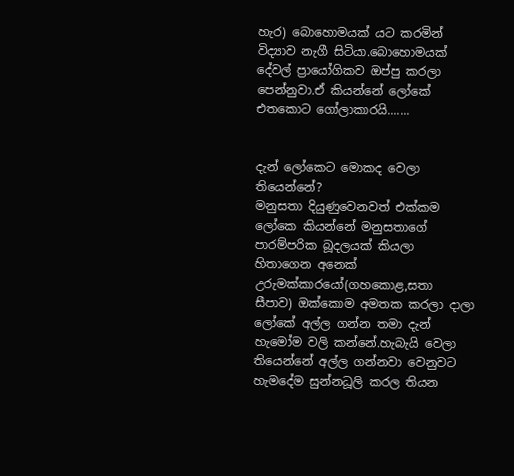හැර) බොහොමයක් යට කරමින් විද්‍යාව නැගී සිටියා.බොහොමයක් දේවල් ප්‍රායෝගිකව ඔප්පු කරලා පෙන්නුවා.ඒ කියන්නේ ලෝකේ එතකොට ගෝලාකාරයි.......


දැන් ලෝකෙට මොකද වෙලා තියෙන්නේ?
මනුසතා දියුණුවෙනවත් එක්කම ලෝකෙ කියන්නේ මනුසතාගේ පාරම්පරික බූදලයක් කියලා හිතාගෙන අනෙක් උරුමක්කාරයෝ(ගහකොළ,සතා සීපාව) ඔක්කොම අමතක කරලා දාලා ලෝකේ අල්ල ගන්න තමා දැන් හැමෝම වලි කන්නේ.හැබැයි වෙලා තියෙන්නේ අල්ල ගන්නවා වෙනුවට හැමදේම සුන්නධූලි කරල තියන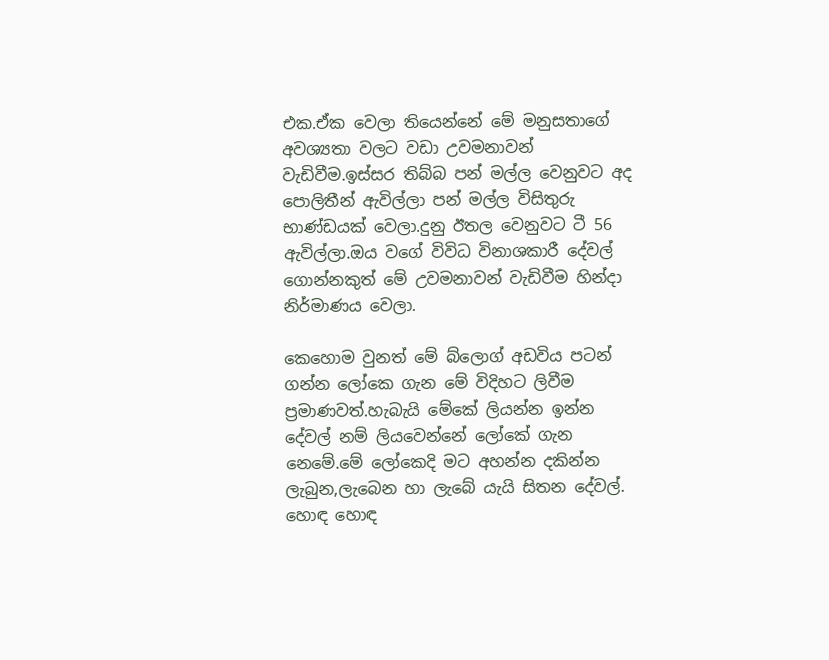එක.ඒක වෙලා තියෙන්නේ මේ මනුසතාගේ අවශ්‍යතා වලට වඩා උවමනාවන් වැඩිවීම.ඉස්සර තිබ්බ පන් මල්ල වෙනුවට අද පොලිතීන් ඇවිල්ලා පන් මල්ල විසිතුරු භාණ්ඩයක් වෙලා.දුනු ඊතල වෙනුවට ටී 56 ඇවිල්ලා.ඔය වගේ විවිධ විනාශකාරී දේවල් ගොන්නකුත් මේ උවමනාවන් වැඩිවීම හින්දා නිර්මාණය වෙලා.

කෙහොම වුනත් මේ බ්ලොග් අඩවිය පටන් ගන්න ලෝකෙ ගැන මේ විදිහට ලිවීම ප්‍රමාණවත්.හැබැයි මේකේ ලියන්න ඉන්න දේවල් නම් ලියවෙන්නේ ලෝකේ ගැන නෙමේ.මේ ලෝකෙදි මට අහන්න දකින්න ලැබුන,ලැබෙන හා ලැ‍බේ යැයි සිතන දේවල්.
හොඳ හොඳ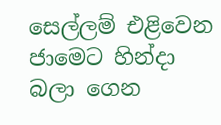සෙල්ලම් එළිවෙන ජාමෙට හින්දා බලා ගෙන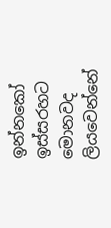ඉන්නකෝ ඉස්සරහට මොනවද ලියවෙන්නේ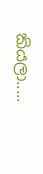කියලා.....